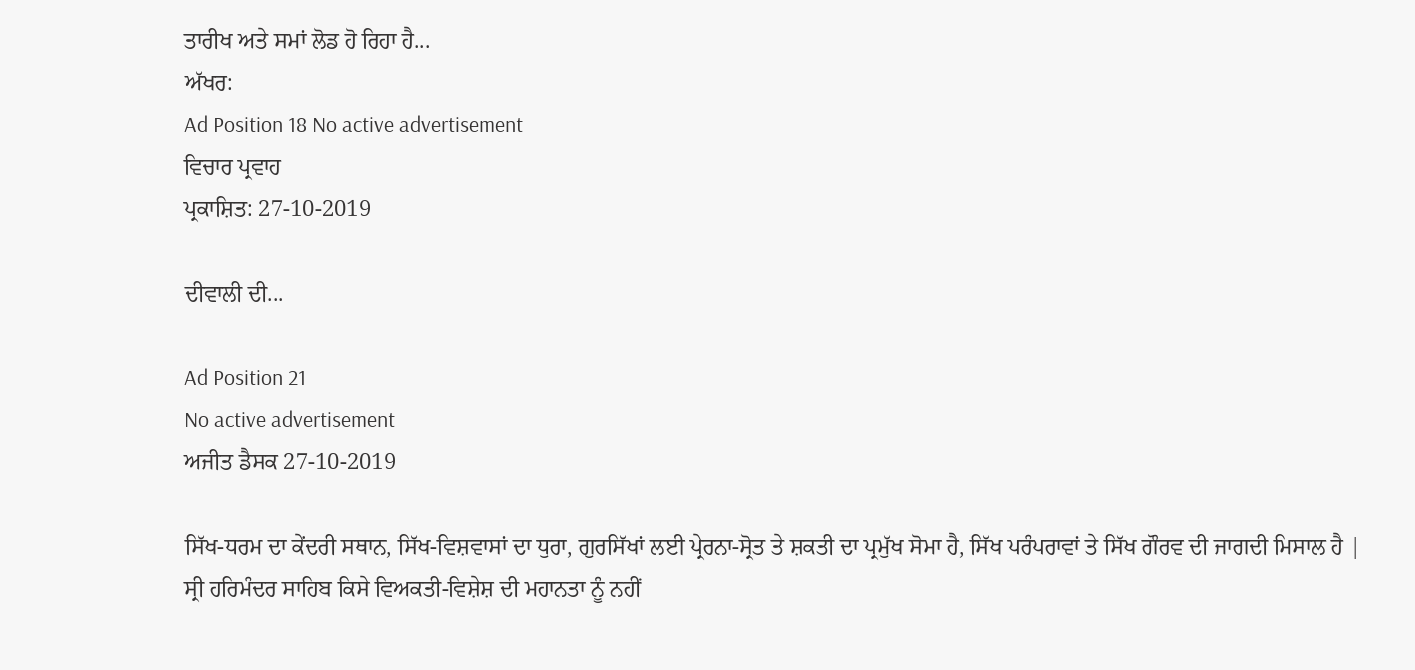ਤਾਰੀਖ ਅਤੇ ਸਮਾਂ ਲੋਡ ਹੋ ਰਿਹਾ ਹੈ...
ਅੱਖਰ:
Ad Position 18 No active advertisement
ਵਿਚਾਰ ਪ੍ਰਵਾਹ
ਪ੍ਰਕਾਸ਼ਿਤ: 27-10-2019

ਦੀਵਾਲੀ ਦੀ...

Ad Position 21
No active advertisement
ਅਜੀਤ ਡੈਸਕ 27-10-2019

ਸਿੱਖ-ਧਰਮ ਦਾ ਕੇਂਦਰੀ ਸਥਾਨ, ਸਿੱਖ-ਵਿਸ਼ਵਾਸਾਂ ਦਾ ਧੁਰਾ, ਗੁਰਸਿੱਖਾਂ ਲਈ ਪ੍ਰੇਰਨਾ-ਸ੍ਰੋਤ ਤੇ ਸ਼ਕਤੀ ਦਾ ਪ੍ਰਮੁੱਖ ਸੋਮਾ ਹੈ, ਸਿੱਖ ਪਰੰਪਰਾਵਾਂ ਤੇ ਸਿੱਖ ਗੌਰਵ ਦੀ ਜਾਗਦੀ ਮਿਸਾਲ ਹੈ |
ਸ੍ਰੀ ਹਰਿਮੰਦਰ ਸਾਹਿਬ ਕਿਸੇ ਵਿਅਕਤੀ-ਵਿਸ਼ੇਸ਼ ਦੀ ਮਹਾਨਤਾ ਨੂੰ ਨਹੀਂ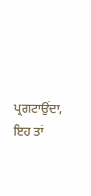ਪ੍ਰਗਟਾਉਂਦਾ, ਇਹ ਤਾਂ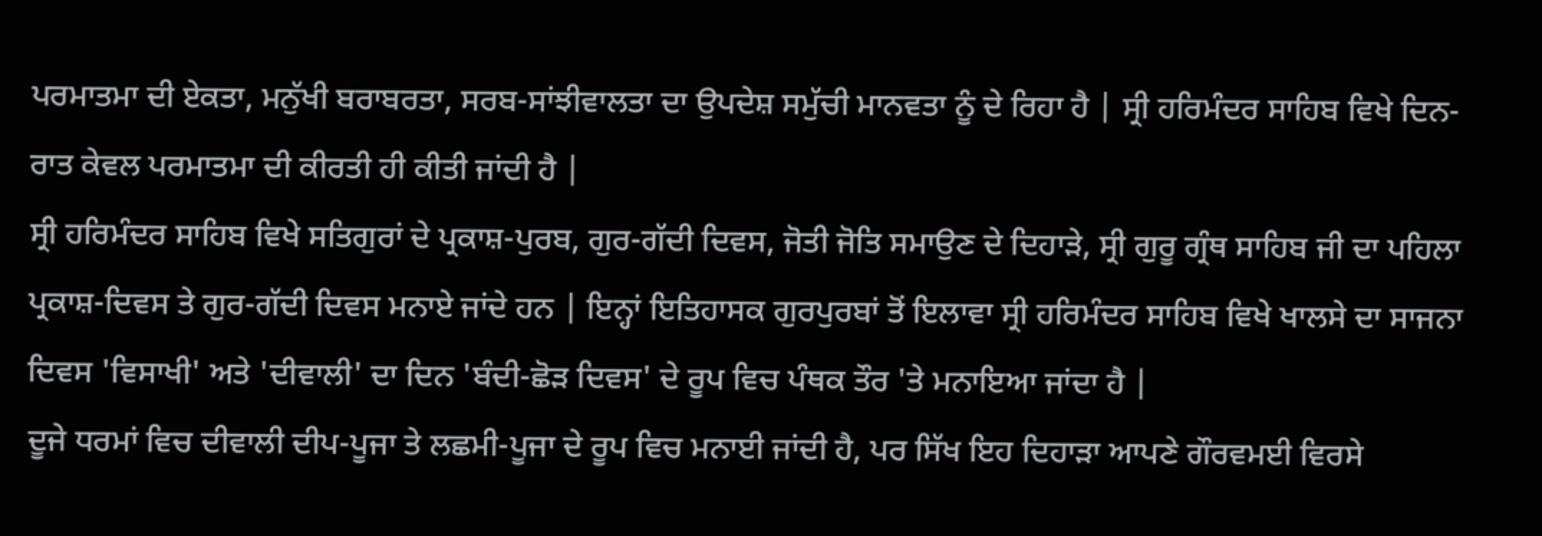ਪਰਮਾਤਮਾ ਦੀ ਏਕਤਾ, ਮਨੁੱਖੀ ਬਰਾਬਰਤਾ, ਸਰਬ-ਸਾਂਝੀਵਾਲਤਾ ਦਾ ਉਪਦੇਸ਼ ਸਮੁੱਚੀ ਮਾਨਵਤਾ ਨੂੰ ਦੇ ਰਿਹਾ ਹੈ | ਸ੍ਰੀ ਹਰਿਮੰਦਰ ਸਾਹਿਬ ਵਿਖੇ ਦਿਨ-ਰਾਤ ਕੇਵਲ ਪਰਮਾਤਮਾ ਦੀ ਕੀਰਤੀ ਹੀ ਕੀਤੀ ਜਾਂਦੀ ਹੈ |
ਸ੍ਰੀ ਹਰਿਮੰਦਰ ਸਾਹਿਬ ਵਿਖੇ ਸਤਿਗੁਰਾਂ ਦੇ ਪ੍ਰਕਾਸ਼-ਪੁਰਬ, ਗੁਰ-ਗੱਦੀ ਦਿਵਸ, ਜੋਤੀ ਜੋਤਿ ਸਮਾਉਣ ਦੇ ਦਿਹਾੜੇ, ਸ੍ਰੀ ਗੁਰੂ ਗ੍ਰੰਥ ਸਾਹਿਬ ਜੀ ਦਾ ਪਹਿਲਾ ਪ੍ਰਕਾਸ਼-ਦਿਵਸ ਤੇ ਗੁਰ-ਗੱਦੀ ਦਿਵਸ ਮਨਾਏ ਜਾਂਦੇ ਹਨ | ਇਨ੍ਹਾਂ ਇਤਿਹਾਸਕ ਗੁਰਪੁਰਬਾਂ ਤੋਂ ਇਲਾਵਾ ਸ੍ਰੀ ਹਰਿਮੰਦਰ ਸਾਹਿਬ ਵਿਖੇ ਖਾਲਸੇ ਦਾ ਸਾਜਨਾ ਦਿਵਸ 'ਵਿਸਾਖੀ' ਅਤੇ 'ਦੀਵਾਲੀ' ਦਾ ਦਿਨ 'ਬੰਦੀ-ਛੋੜ ਦਿਵਸ' ਦੇ ਰੂਪ ਵਿਚ ਪੰਥਕ ਤੌਰ 'ਤੇ ਮਨਾਇਆ ਜਾਂਦਾ ਹੈ |
ਦੂਜੇ ਧਰਮਾਂ ਵਿਚ ਦੀਵਾਲੀ ਦੀਪ-ਪੂਜਾ ਤੇ ਲਛਮੀ-ਪੂਜਾ ਦੇ ਰੂਪ ਵਿਚ ਮਨਾਈ ਜਾਂਦੀ ਹੈ, ਪਰ ਸਿੱਖ ਇਹ ਦਿਹਾੜਾ ਆਪਣੇ ਗੌਰਵਮਈ ਵਿਰਸੇ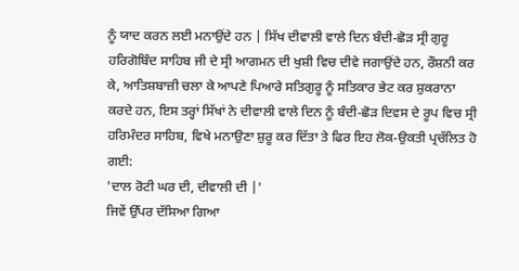ਨੂੰ ਯਾਦ ਕਰਨ ਲਈ ਮਨਾਉਂਦੇ ਹਨ | ਸਿੱਖ ਦੀਵਾਲੀ ਵਾਲੇ ਦਿਨ ਬੰਦੀ-ਛੋੜ ਸ੍ਰੀ ਗੁਰੂ ਹਰਿਗੋਬਿੰਦ ਸਾਹਿਬ ਜੀ ਦੇ ਸ੍ਰੀ ਆਗਮਨ ਦੀ ਖੁਸ਼ੀ ਵਿਚ ਦੀਵੇ ਜਗਾਉਂਦੇ ਹਨ, ਰੌਸ਼ਨੀ ਕਰ ਕੇ, ਆਤਿਸ਼ਬਾਜ਼ੀ ਚਲਾ ਕੇ ਆਪਣੇ ਪਿਆਰੇ ਸਤਿਗੁਰੂ ਨੂੰ ਸਤਿਕਾਰ ਭੇਟ ਕਰ ਸ਼ੁਕਰਾਨਾ ਕਰਦੇ ਹਨ, ਇਸ ਤਰ੍ਹਾਂ ਸਿੱਖਾਂ ਨੇ ਦੀਵਾਲੀ ਵਾਲੇ ਦਿਨ ਨੂੰ ਬੰਦੀ-ਛੋੜ ਦਿਵਸ ਦੇ ਰੂਪ ਵਿਚ ਸ੍ਰੀ ਹਰਿਮੰਦਰ ਸਾਹਿਬ, ਵਿਖੇ ਮਨਾਉਣਾ ਸ਼ੁਰੂ ਕਰ ਦਿੱਤਾ ਤੇ ਫਿਰ ਇਹ ਲੋਕ-ਉਕਤੀ ਪ੍ਰਚੱਲਿਤ ਹੋ ਗਈ:
'ਦਾਲ ਰੋਟੀ ਘਰ ਦੀ, ਦੀਵਾਲੀ ਦੀ |'
ਜਿਵੇਂ ਉੱਪਰ ਦੱਸਿਆ ਗਿਆ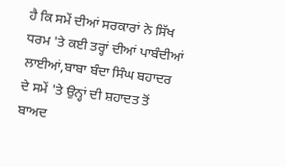ਹੈ ਕਿ ਸਮੇਂ ਦੀਆਂ ਸਰਕਾਰਾਂ ਨੇ ਸਿੱਖ ਧਰਮ 'ਤੇ ਕਈ ਤਰ੍ਹਾਂ ਦੀਆਂ ਪਾਬੰਦੀਆਂ ਲਾਈਆਂ,ਬਾਬਾ ਬੰਦਾ ਸਿੰਘ ਬਹਾਦਰ ਦੇ ਸਮੇਂ 'ਤੇ ਉਨ੍ਹਾਂ ਦੀ ਸ਼ਹਾਦਤ ਤੋਂ ਬਾਅਦ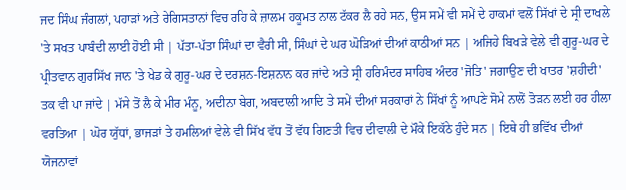ਜਦ ਸਿੰਘ ਜੰਗਲਾਂ, ਪਹਾੜਾਂ ਅਤੇ ਰੇਗਿਸਤਾਨਾਂ ਵਿਚ ਰਹਿ ਕੇ ਜ਼ਾਲਮ ਹਕੂਮਤ ਨਾਲ ਟੱਕਰ ਲੈ ਰਹੇ ਸਨ, ਉਸ ਸਮੇਂ ਵੀ ਸਮੇਂ ਦੇ ਹਾਕਮਾਂ ਵਲੋਂ ਸਿੱਖਾਂ ਦੇ ਸ੍ਰੀ ਦਾਖਲੇ 'ਤੇ ਸਖਤ ਪਾਬੰਦੀ ਲਾਈ ਹੋਈ ਸੀ | ਪੱਤਾ-ਪੱਤਾ ਸਿੰਘਾਂ ਦਾ ਵੈਰੀ ਸੀ, ਸਿੰਘਾਂ ਦੇ ਘਰ ਘੋੜਿਆਂ ਦੀਆਂ ਕਾਠੀਆਂ ਸਨ | ਅਜਿਹੇ ਬਿਖੜੇ ਵੇਲੇ ਵੀ ਗੁਰੂ-ਘਰ ਦੇ ਪ੍ਰੀਤਵਾਨ ਗੁਰਸਿੱਖ ਜਾਨ 'ਤੇ ਖੇਡ ਕੇ ਗੁਰੂ-ਘਰ ਦੇ ਦਰਸ਼ਨ-ਇਸ਼ਨਾਨ ਕਰ ਜਾਂਦੇ ਅਤੇ ਸ੍ਰੀ ਹਰਿਮੰਦਰ ਸਾਹਿਬ ਅੰਦਰ 'ਜੋਤਿ' ਜਗਾਉਣ ਦੀ ਖਾਤਰ 'ਸ਼ਹੀਦੀ' ਤਕ ਵੀ ਪਾ ਜਾਂਦੇ | ਮੱਸੇ ਤੋਂ ਲੈ ਕੇ ਮੀਰ ਮੰਨੂ, ਅਦੀਨਾ ਬੇਗ, ਅਬਦਾਲੀ ਆਦਿ ਤੇ ਸਮੇਂ ਦੀਆਂ ਸਰਕਾਰਾਂ ਨੇ ਸਿੱਖਾਂ ਨੂੰ ਆਪਣੇ ਸੋਮੇ ਨਾਲੋਂ ਤੋੜਨ ਲਈ ਹਰ ਹੀਲਾ ਵਰਤਿਆ | ਘੋਰ ਯੁੱਧਾਂ, ਭਾਜੜਾਂ ਤੇ ਹਮਲਿਆਂ ਵੇਲੇ ਵੀ ਸਿੱਖ ਵੱਧ ਤੋਂ ਵੱਧ ਗਿਣਤੀ ਵਿਚ ਦੀਵਾਲੀ ਦੇ ਮੌਕੇ ਇਕੱਠੇ ਹੁੰਦੇ ਸਨ | ਇਥੇ ਹੀ ਭਵਿੱਖ ਦੀਆਂ ਯੋਜਨਾਵਾਂ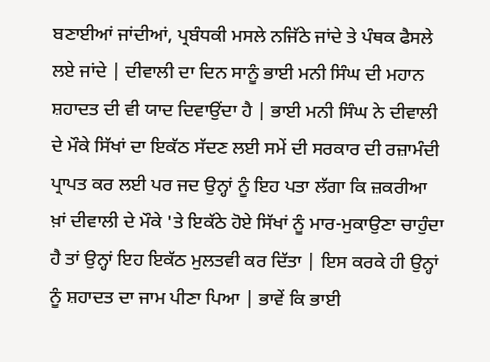ਬਣਾਈਆਂ ਜਾਂਦੀਆਂ, ਪ੍ਰਬੰਧਕੀ ਮਸਲੇ ਨਜਿੱਠੇ ਜਾਂਦੇ ਤੇ ਪੰਥਕ ਫੈਸਲੇ ਲਏ ਜਾਂਦੇ | ਦੀਵਾਲੀ ਦਾ ਦਿਨ ਸਾਨੂੰ ਭਾਈ ਮਨੀ ਸਿੰਘ ਦੀ ਮਹਾਨ ਸ਼ਹਾਦਤ ਦੀ ਵੀ ਯਾਦ ਦਿਵਾਉਂਦਾ ਹੈ | ਭਾਈ ਮਨੀ ਸਿੰਘ ਨੇ ਦੀਵਾਲੀ ਦੇ ਮੌਕੇ ਸਿੱਖਾਂ ਦਾ ਇਕੱਠ ਸੱਦਣ ਲਈ ਸਮੇਂ ਦੀ ਸਰਕਾਰ ਦੀ ਰਜ਼ਾਮੰਦੀ ਪ੍ਰਾਪਤ ਕਰ ਲਈ ਪਰ ਜਦ ਉਨ੍ਹਾਂ ਨੂੰ ਇਹ ਪਤਾ ਲੱਗਾ ਕਿ ਜ਼ਕਰੀਆ ਖ਼ਾਂ ਦੀਵਾਲੀ ਦੇ ਮੌਕੇ 'ਤੇ ਇਕੱਠੇ ਹੋਏ ਸਿੱਖਾਂ ਨੂੰ ਮਾਰ-ਮੁਕਾਉਣਾ ਚਾਹੁੰਦਾ ਹੈ ਤਾਂ ਉਨ੍ਹਾਂ ਇਹ ਇਕੱਠ ਮੁਲਤਵੀ ਕਰ ਦਿੱਤਾ | ਇਸ ਕਰਕੇ ਹੀ ਉਨ੍ਹਾਂ ਨੂੰ ਸ਼ਹਾਦਤ ਦਾ ਜਾਮ ਪੀਣਾ ਪਿਆ | ਭਾਵੇਂ ਕਿ ਭਾਈ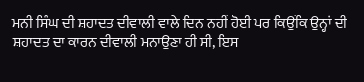ਮਨੀ ਸਿੰਘ ਦੀ ਸ਼ਹਾਦਤ ਦੀਵਾਲੀ ਵਾਲੇ ਦਿਨ ਨਹੀਂ ਹੋਈ ਪਰ ਕਿਉਂਕਿ ਉਨ੍ਹਾਂ ਦੀ ਸ਼ਹਾਦਤ ਦਾ ਕਾਰਨ ਦੀਵਾਲੀ ਮਨਾਉਣਾ ਹੀ ਸੀ, ਇਸ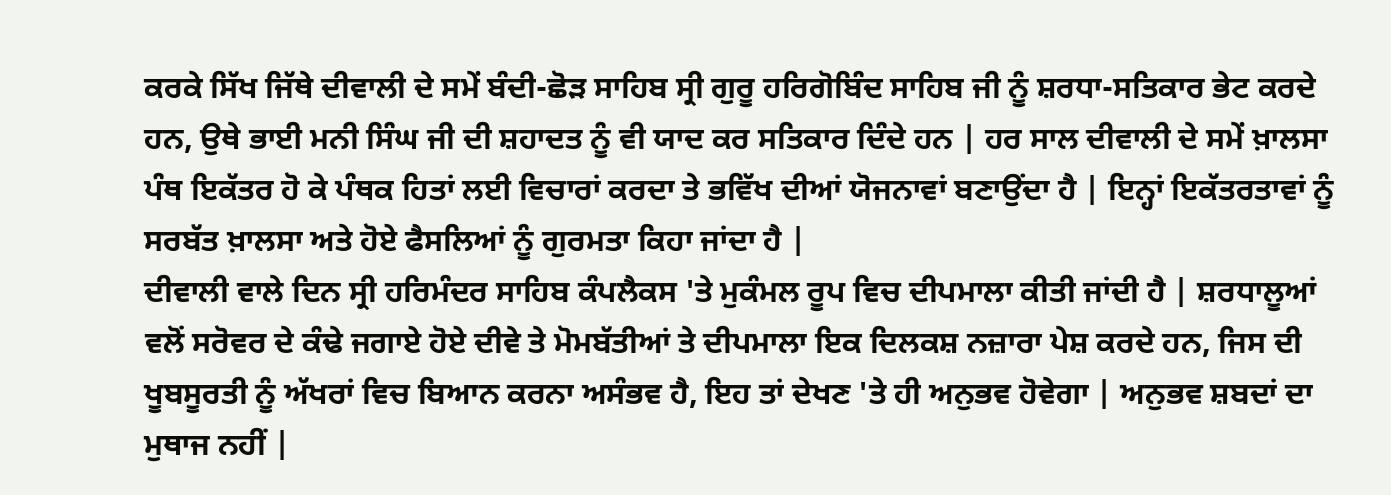ਕਰਕੇ ਸਿੱਖ ਜਿੱਥੇ ਦੀਵਾਲੀ ਦੇ ਸਮੇਂ ਬੰਦੀ-ਛੋੜ ਸਾਹਿਬ ਸ੍ਰੀ ਗੁਰੂ ਹਰਿਗੋਬਿੰਦ ਸਾਹਿਬ ਜੀ ਨੂੰ ਸ਼ਰਧਾ-ਸਤਿਕਾਰ ਭੇਟ ਕਰਦੇ ਹਨ, ਉਥੇ ਭਾਈ ਮਨੀ ਸਿੰਘ ਜੀ ਦੀ ਸ਼ਹਾਦਤ ਨੂੰ ਵੀ ਯਾਦ ਕਰ ਸਤਿਕਾਰ ਦਿੰਦੇ ਹਨ | ਹਰ ਸਾਲ ਦੀਵਾਲੀ ਦੇ ਸਮੇਂ ਖ਼ਾਲਸਾ ਪੰਥ ਇਕੱਤਰ ਹੋ ਕੇ ਪੰਥਕ ਹਿਤਾਂ ਲਈ ਵਿਚਾਰਾਂ ਕਰਦਾ ਤੇ ਭਵਿੱਖ ਦੀਆਂ ਯੋਜਨਾਵਾਂ ਬਣਾਉਂਦਾ ਹੈ | ਇਨ੍ਹਾਂ ਇਕੱਤਰਤਾਵਾਂ ਨੂੰ ਸਰਬੱਤ ਖ਼ਾਲਸਾ ਅਤੇ ਹੋਏ ਫੈਸਲਿਆਂ ਨੂੰ ਗੁਰਮਤਾ ਕਿਹਾ ਜਾਂਦਾ ਹੈ |
ਦੀਵਾਲੀ ਵਾਲੇ ਦਿਨ ਸ੍ਰੀ ਹਰਿਮੰਦਰ ਸਾਹਿਬ ਕੰਪਲੈਕਸ 'ਤੇ ਮੁਕੰਮਲ ਰੂਪ ਵਿਚ ਦੀਪਮਾਲਾ ਕੀਤੀ ਜਾਂਦੀ ਹੈ | ਸ਼ਰਧਾਲੂਆਂ ਵਲੋਂ ਸਰੋਵਰ ਦੇ ਕੰਢੇ ਜਗਾਏ ਹੋਏ ਦੀਵੇ ਤੇ ਮੋਮਬੱਤੀਆਂ ਤੇ ਦੀਪਮਾਲਾ ਇਕ ਦਿਲਕਸ਼ ਨਜ਼ਾਰਾ ਪੇਸ਼ ਕਰਦੇ ਹਨ, ਜਿਸ ਦੀ ਖੂਬਸੂਰਤੀ ਨੂੰ ਅੱਖਰਾਂ ਵਿਚ ਬਿਆਨ ਕਰਨਾ ਅਸੰਭਵ ਹੈ, ਇਹ ਤਾਂ ਦੇਖਣ 'ਤੇ ਹੀ ਅਨੁਭਵ ਹੋਵੇਗਾ | ਅਨੁਭਵ ਸ਼ਬਦਾਂ ਦਾ ਮੁਥਾਜ ਨਹੀਂ |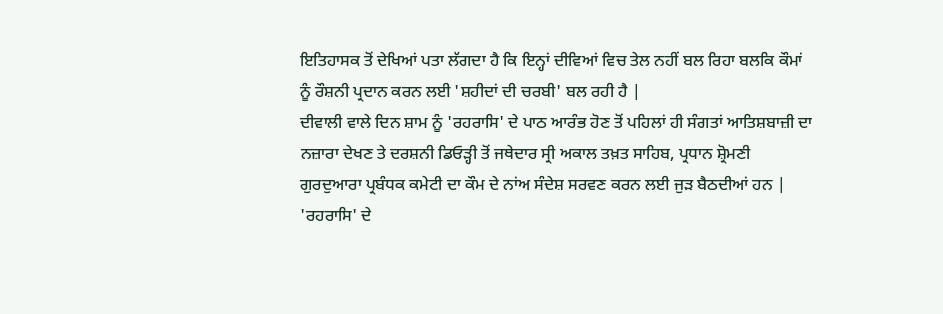ਇਤਿਹਾਸਕ ਤੋਂ ਦੇਖਿਆਂ ਪਤਾ ਲੱਗਦਾ ਹੈ ਕਿ ਇਨ੍ਹਾਂ ਦੀਵਿਆਂ ਵਿਚ ਤੇਲ ਨਹੀਂ ਬਲ ਰਿਹਾ ਬਲਕਿ ਕੌਮਾਂ ਨੂੰ ਰੌਸ਼ਨੀ ਪ੍ਰਦਾਨ ਕਰਨ ਲਈ 'ਸ਼ਹੀਦਾਂ ਦੀ ਚਰਬੀ' ਬਲ ਰਹੀ ਹੈ |
ਦੀਵਾਲੀ ਵਾਲੇ ਦਿਨ ਸ਼ਾਮ ਨੂੰ 'ਰਹਰਾਸਿ' ਦੇ ਪਾਠ ਆਰੰਭ ਹੋਣ ਤੋਂ ਪਹਿਲਾਂ ਹੀ ਸੰਗਤਾਂ ਆਤਿਸ਼ਬਾਜ਼ੀ ਦਾ ਨਜ਼ਾਰਾ ਦੇਖਣ ਤੇ ਦਰਸ਼ਨੀ ਡਿਓੜ੍ਹੀ ਤੋਂ ਜਥੇਦਾਰ ਸ੍ਰੀ ਅਕਾਲ ਤਖ਼ਤ ਸਾਹਿਬ, ਪ੍ਰਧਾਨ ਸ਼੍ਰੋਮਣੀ ਗੁਰਦੁਆਰਾ ਪ੍ਰਬੰਧਕ ਕਮੇਟੀ ਦਾ ਕੌਮ ਦੇ ਨਾਂਅ ਸੰਦੇਸ਼ ਸਰਵਣ ਕਰਨ ਲਈ ਜੁੜ ਬੈਠਦੀਆਂ ਹਨ | 'ਰਹਰਾਸਿ' ਦੇ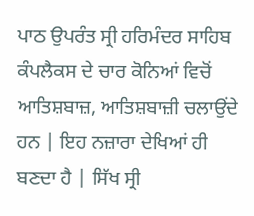ਪਾਠ ਉਪਰੰਤ ਸ੍ਰੀ ਹਰਿਮੰਦਰ ਸਾਹਿਬ ਕੰਪਲੈਕਸ ਦੇ ਚਾਰ ਕੋਨਿਆਂ ਵਿਚੋਂ ਆਤਿਸ਼ਬਾਜ਼, ਆਤਿਸ਼ਬਾਜ਼ੀ ਚਲਾਉਂਦੇ ਹਨ | ਇਹ ਨਜ਼ਾਰਾ ਦੇਖਿਆਂ ਹੀ ਬਣਦਾ ਹੈ | ਸਿੱਖ ਸ੍ਰੀ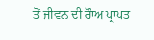ਤੋਂ ਜੀਵਨ ਦੀ ਰੌਾਅ ਪ੍ਰਾਪਤ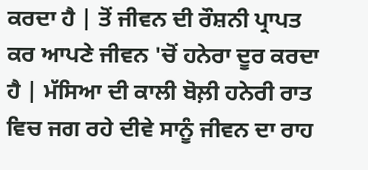ਕਰਦਾ ਹੈ | ਤੋਂ ਜੀਵਨ ਦੀ ਰੌਸ਼ਨੀ ਪ੍ਰਾਪਤ ਕਰ ਆਪਣੇ ਜੀਵਨ 'ਚੋਂ ਹਨੇਰਾ ਦੂਰ ਕਰਦਾ ਹੈ | ਮੱਸਿਆ ਦੀ ਕਾਲੀ ਬੋਲ਼ੀ ਹਨੇਰੀ ਰਾਤ ਵਿਚ ਜਗ ਰਹੇ ਦੀਵੇ ਸਾਨੂੰ ਜੀਵਨ ਦਾ ਰਾਹ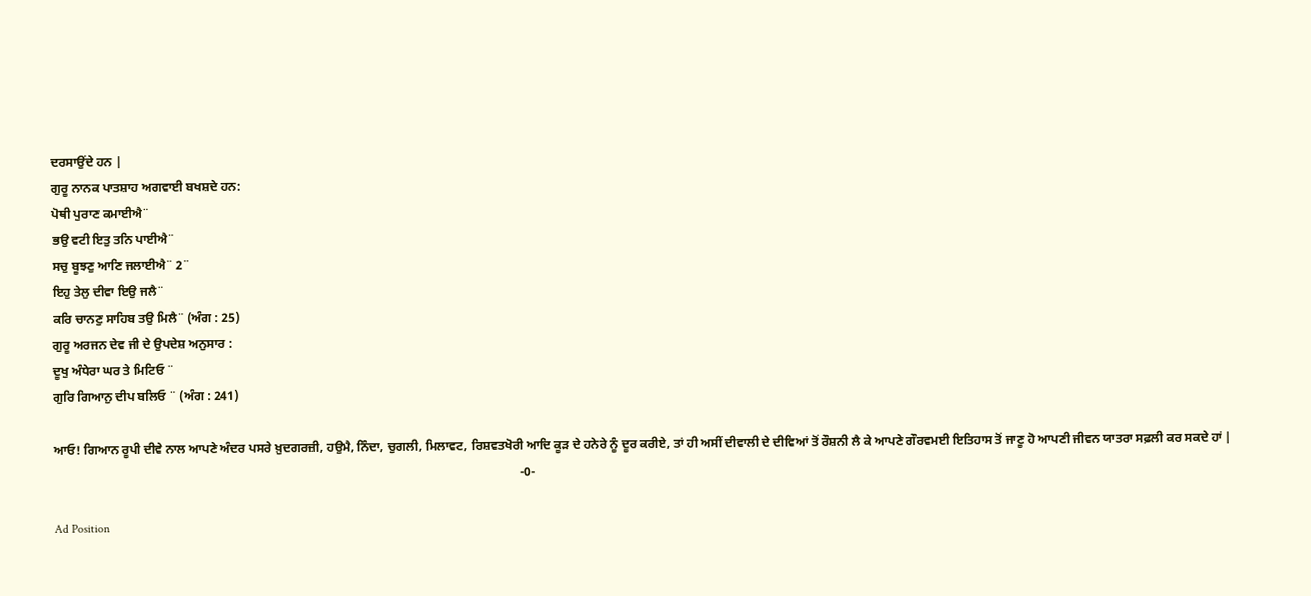ਦਰਸਾਉਂਦੇ ਹਨ |
ਗੁਰੂ ਨਾਨਕ ਪਾਤਸ਼ਾਹ ਅਗਵਾਈ ਬਖਸ਼ਦੇ ਹਨ:
ਪੋਥੀ ਪੁਰਾਣ ਕਮਾਈਐ¨
ਭਉ ਵਟੀ ਇਤੁ ਤਨਿ ਪਾਈਐ¨
ਸਚੁ ਬੂਝਣੁ ਆਣਿ ਜਲਾਈਐ¨ 2¨
ਇਹੁ ਤੇਲੁ ਦੀਵਾ ਇਉ ਜਲੈ¨
ਕਰਿ ਚਾਨਣੁ ਸਾਹਿਬ ਤਉ ਮਿਲੈ¨ (ਅੰਗ : 25)
ਗੁਰੂ ਅਰਜਨ ਦੇਵ ਜੀ ਦੇ ਉਪਦੇਸ਼ ਅਨੁਸਾਰ :
ਦੂਖੁ ਅੰਧੇਰਾ ਘਰ ਤੇ ਮਿਟਿਓ ¨
ਗੁਰਿ ਗਿਆਨੁ ਦੀਪ ਬਲਿਓ ¨ (ਅੰਗ : 241)

ਆਓ! ਗਿਆਨ ਰੂਪੀ ਦੀਵੇ ਨਾਲ ਆਪਣੇ ਅੰਦਰ ਪਸਰੇ ਖ਼ੁਦਗਰਜ਼ੀ, ਹਉਮੈ, ਨਿੰਦਾ, ਚੁਗਲੀ, ਮਿਲਾਵਟ, ਰਿਸ਼ਵਤਖੋਰੀ ਆਦਿ ਕੂੜ ਦੇ ਹਨੇਰੇ ਨੂੰ ਦੂਰ ਕਰੀਏ, ਤਾਂ ਹੀ ਅਸੀਂ ਦੀਵਾਲੀ ਦੇ ਦੀਵਿਆਂ ਤੋਂ ਰੌਸ਼ਨੀ ਲੈ ਕੇ ਆਪਣੇ ਗੌਰਵਮਈ ਇਤਿਹਾਸ ਤੋਂ ਜਾਣੂ ਹੋ ਆਪਣੀ ਜੀਵਨ ਯਾਤਰਾ ਸਫ਼ਲੀ ਕਰ ਸਕਦੇ ਹਾਂ |
                                                                                                                                                     -0-

Ad Position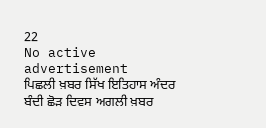22
No active advertisement
ਪਿਛਲੀ ਖ਼ਬਰ ਸਿੱਖ ਇਤਿਹਾਸ ਅੰਦਰ ਬੰਦੀ ਛੋੜ ਦਿਵਸ ਅਗਲੀ ਖ਼ਬਰ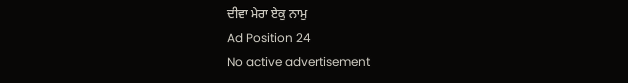ਦੀਵਾ ਮੇਰਾ ਏਕੁ ਨਾਮੁ
Ad Position 24
No active advertisement